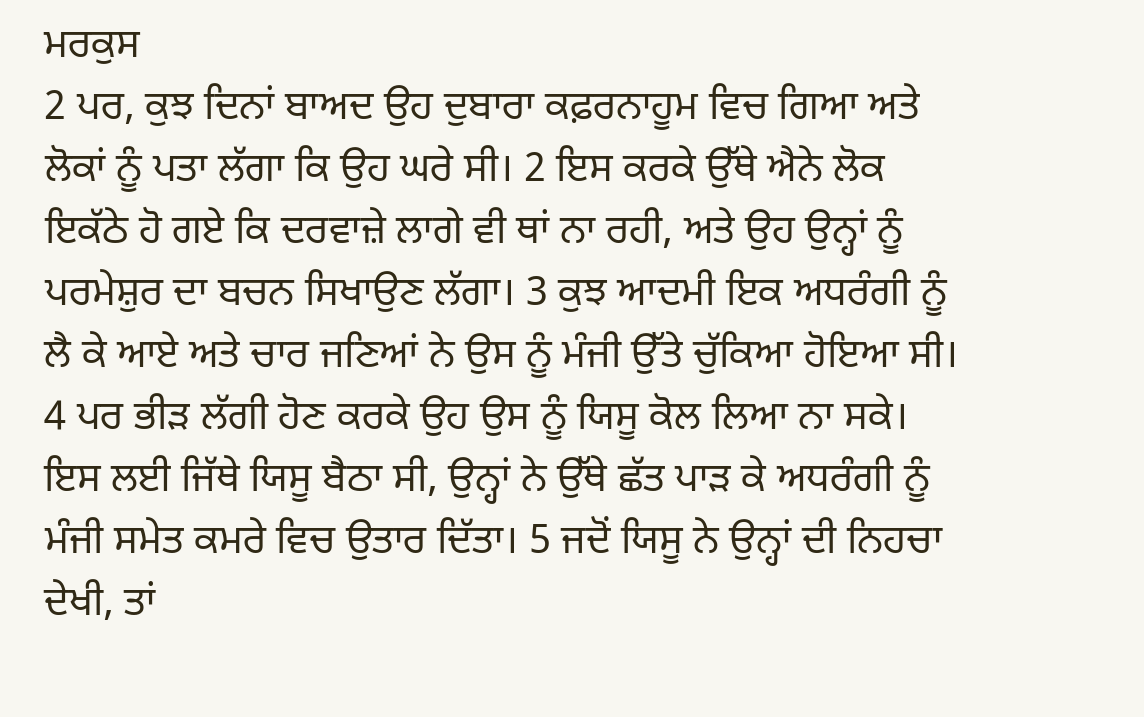ਮਰਕੁਸ
2 ਪਰ, ਕੁਝ ਦਿਨਾਂ ਬਾਅਦ ਉਹ ਦੁਬਾਰਾ ਕਫ਼ਰਨਾਹੂਮ ਵਿਚ ਗਿਆ ਅਤੇ ਲੋਕਾਂ ਨੂੰ ਪਤਾ ਲੱਗਾ ਕਿ ਉਹ ਘਰੇ ਸੀ। 2 ਇਸ ਕਰਕੇ ਉੱਥੇ ਐਨੇ ਲੋਕ ਇਕੱਠੇ ਹੋ ਗਏ ਕਿ ਦਰਵਾਜ਼ੇ ਲਾਗੇ ਵੀ ਥਾਂ ਨਾ ਰਹੀ, ਅਤੇ ਉਹ ਉਨ੍ਹਾਂ ਨੂੰ ਪਰਮੇਸ਼ੁਰ ਦਾ ਬਚਨ ਸਿਖਾਉਣ ਲੱਗਾ। 3 ਕੁਝ ਆਦਮੀ ਇਕ ਅਧਰੰਗੀ ਨੂੰ ਲੈ ਕੇ ਆਏ ਅਤੇ ਚਾਰ ਜਣਿਆਂ ਨੇ ਉਸ ਨੂੰ ਮੰਜੀ ਉੱਤੇ ਚੁੱਕਿਆ ਹੋਇਆ ਸੀ। 4 ਪਰ ਭੀੜ ਲੱਗੀ ਹੋਣ ਕਰਕੇ ਉਹ ਉਸ ਨੂੰ ਯਿਸੂ ਕੋਲ ਲਿਆ ਨਾ ਸਕੇ। ਇਸ ਲਈ ਜਿੱਥੇ ਯਿਸੂ ਬੈਠਾ ਸੀ, ਉਨ੍ਹਾਂ ਨੇ ਉੱਥੇ ਛੱਤ ਪਾੜ ਕੇ ਅਧਰੰਗੀ ਨੂੰ ਮੰਜੀ ਸਮੇਤ ਕਮਰੇ ਵਿਚ ਉਤਾਰ ਦਿੱਤਾ। 5 ਜਦੋਂ ਯਿਸੂ ਨੇ ਉਨ੍ਹਾਂ ਦੀ ਨਿਹਚਾ ਦੇਖੀ, ਤਾਂ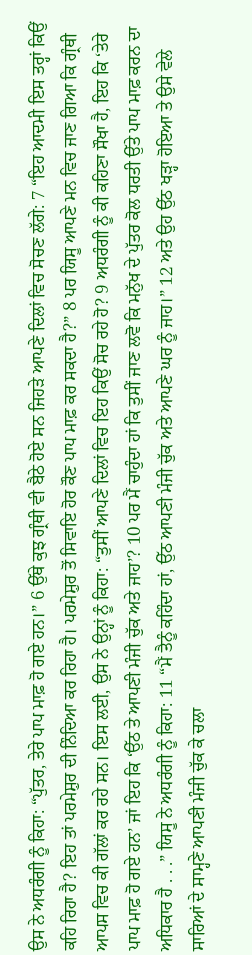ਉਸ ਨੇ ਅਧਰੰਗੀ ਨੂੰ ਕਿਹਾ: “ਪੁੱਤਰ, ਤੇਰੇ ਪਾਪ ਮਾਫ਼ ਹੋ ਗਏ ਹਨ।” 6 ਉੱਥੇ ਕੁਝ ਗ੍ਰੰਥੀ ਵੀ ਬੈਠੇ ਹੋਏ ਸਨ ਜਿਹੜੇ ਆਪਣੇ ਦਿਲਾਂ ਵਿਚ ਸੋਚਣ ਲੱਗੇ: 7 “ਇਹ ਆਦਮੀ ਇਸ ਤਰ੍ਹਾਂ ਕਿਉਂ ਕਹਿ ਰਿਹਾ ਹੈ? ਇਹ ਤਾਂ ਪਰਮੇਸ਼ੁਰ ਦੀ ਨਿੰਦਿਆ ਕਰ ਰਿਹਾ ਹੈ। ਪਰਮੇਸ਼ੁਰ ਤੋਂ ਸਿਵਾਇ ਹੋਰ ਕੌਣ ਪਾਪ ਮਾਫ਼ ਕਰ ਸਕਦਾ ਹੈ?” 8 ਪਰ ਯਿਸੂ ਆਪਣੇ ਮਨ ਵਿਚ ਜਾਣ ਗਿਆ ਕਿ ਗ੍ਰੰਥੀ ਆਪਸ ਵਿਚ ਕੀ ਗੱਲਾਂ ਕਰ ਰਹੇ ਸਨ। ਇਸ ਲਈ, ਉਸ ਨੇ ਉਨ੍ਹਾਂ ਨੂੰ ਕਿਹਾ: “ਤੁਸੀਂ ਆਪਣੇ ਦਿਲਾਂ ਵਿਚ ਇਹ ਕਿਉਂ ਸੋਚ ਰਹੇ ਹੋ? 9 ਅਧਰੰਗੀ ਨੂੰ ਕੀ ਕਹਿਣਾ ਸੌਖਾ ਹੈ, ਇਹ ਕਿ ‘ਤੇਰੇ ਪਾਪ ਮਾਫ਼ ਹੋ ਗਏ ਹਨ’ ਜਾਂ ਇਹ ਕਿ ‘ਉੱਠ ਤੇ ਆਪਣੀ ਮੰਜੀ ਚੁੱਕ ਅਤੇ ਜਾਹ’? 10 ਪਰ ਮੈਂ ਚਾਹੁੰਦਾ ਹਾਂ ਕਿ ਤੁਸੀਂ ਜਾਣ ਲਵੋ ਕਿ ਮਨੁੱਖ ਦੇ ਪੁੱਤਰ ਕੋਲ ਧਰਤੀ ਉੱਤੇ ਪਾਪ ਮਾਫ਼ ਕਰਨ ਦਾ ਅਧਿਕਾਰ ਹੈ . . .” ਯਿਸੂ ਨੇ ਅਧਰੰਗੀ ਨੂੰ ਕਿਹਾ: 11 “ਮੈਂ ਤੈਨੂੰ ਕਹਿੰਦਾ ਹਾਂ, ਉੱਠ ਆਪਣੀ ਮੰਜੀ ਚੁੱਕ ਅਤੇ ਆਪਣੇ ਘਰ ਨੂੰ ਜਾਹ।” 12 ਅਤੇ ਉਹ ਉੱਠ ਖੜ੍ਹਾ ਹੋਇਆ ਤੇ ਉਸੇ ਵੇਲੇ ਸਾਰਿਆਂ ਦੇ ਸਾਮ੍ਹਣੇ ਆਪਣੀ ਮੰਜੀ ਚੁੱਕ ਕੇ ਚਲਾ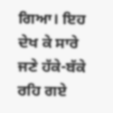ਗਿਆ। ਇਹ ਦੇਖ ਕੇ ਸਾਰੇ ਜਣੇ ਹੱਕੇ-ਬੱਕੇ ਰਹਿ ਗਏ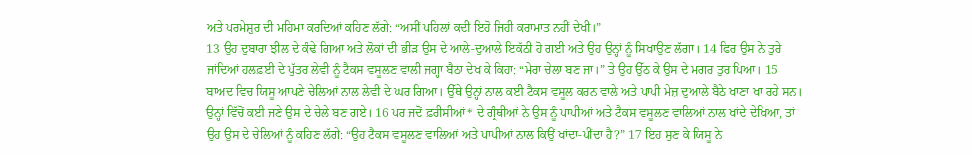ਅਤੇ ਪਰਮੇਸ਼ੁਰ ਦੀ ਮਹਿਮਾ ਕਰਦਿਆਂ ਕਹਿਣ ਲੱਗੇ: “ਅਸੀਂ ਪਹਿਲਾਂ ਕਦੀ ਇਹੋ ਜਿਹੀ ਕਰਾਮਾਤ ਨਹੀਂ ਦੇਖੀ।”
13 ਉਹ ਦੁਬਾਰਾ ਝੀਲ ਦੇ ਕੰਢੇ ਗਿਆ ਅਤੇ ਲੋਕਾਂ ਦੀ ਭੀੜ ਉਸ ਦੇ ਆਲੇ-ਦੁਆਲੇ ਇਕੱਠੀ ਹੋ ਗਈ ਅਤੇ ਉਹ ਉਨ੍ਹਾਂ ਨੂੰ ਸਿਖਾਉਣ ਲੱਗਾ। 14 ਫਿਰ ਉਸ ਨੇ ਤੁਰੇ ਜਾਂਦਿਆਂ ਹਲਫ਼ਈ ਦੇ ਪੁੱਤਰ ਲੇਵੀ ਨੂੰ ਟੈਕਸ ਵਸੂਲਣ ਵਾਲੀ ਜਗ੍ਹਾ ਬੈਠਾ ਦੇਖ ਕੇ ਕਿਹਾ: “ਮੇਰਾ ਚੇਲਾ ਬਣ ਜਾ।” ਤੇ ਉਹ ਉੱਠ ਕੇ ਉਸ ਦੇ ਮਗਰ ਤੁਰ ਪਿਆ। 15 ਬਾਅਦ ਵਿਚ ਯਿਸੂ ਆਪਣੇ ਚੇਲਿਆਂ ਨਾਲ ਲੇਵੀ ਦੇ ਘਰ ਗਿਆ। ਉੱਥੇ ਉਨ੍ਹਾਂ ਨਾਲ ਕਈ ਟੈਕਸ ਵਸੂਲ ਕਰਨ ਵਾਲੇ ਅਤੇ ਪਾਪੀ ਮੇਜ਼ ਦੁਆਲੇ ਬੈਠੇ ਖਾਣਾ ਖਾ ਰਹੇ ਸਨ। ਉਨ੍ਹਾਂ ਵਿੱਚੋਂ ਕਈ ਜਣੇ ਉਸ ਦੇ ਚੇਲੇ ਬਣ ਗਏ। 16 ਪਰ ਜਦੋਂ ਫ਼ਰੀਸੀਆਂ* ਦੇ ਗ੍ਰੰਥੀਆਂ ਨੇ ਉਸ ਨੂੰ ਪਾਪੀਆਂ ਅਤੇ ਟੈਕਸ ਵਸੂਲਣ ਵਾਲਿਆਂ ਨਾਲ ਖਾਂਦੇ ਦੇਖਿਆ, ਤਾਂ ਉਹ ਉਸ ਦੇ ਚੇਲਿਆਂ ਨੂੰ ਕਹਿਣ ਲੱਗੇ: “ਉਹ ਟੈਕਸ ਵਸੂਲਣ ਵਾਲਿਆਂ ਅਤੇ ਪਾਪੀਆਂ ਨਾਲ ਕਿਉਂ ਖਾਂਦਾ-ਪੀਂਦਾ ਹੈ?” 17 ਇਹ ਸੁਣ ਕੇ ਯਿਸੂ ਨੇ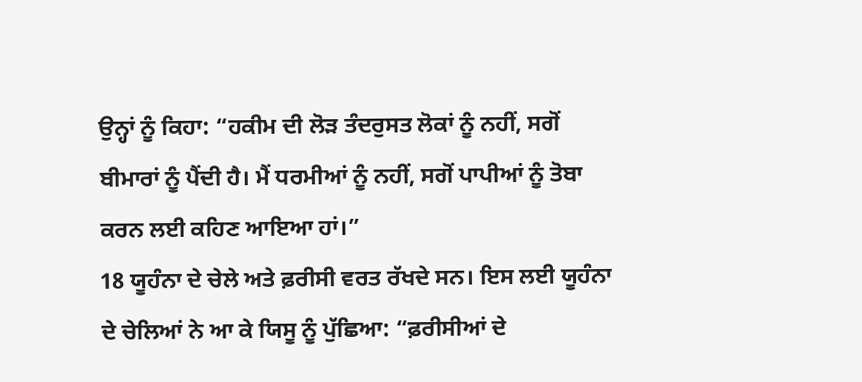ਉਨ੍ਹਾਂ ਨੂੰ ਕਿਹਾ: “ਹਕੀਮ ਦੀ ਲੋੜ ਤੰਦਰੁਸਤ ਲੋਕਾਂ ਨੂੰ ਨਹੀਂ, ਸਗੋਂ ਬੀਮਾਰਾਂ ਨੂੰ ਪੈਂਦੀ ਹੈ। ਮੈਂ ਧਰਮੀਆਂ ਨੂੰ ਨਹੀਂ, ਸਗੋਂ ਪਾਪੀਆਂ ਨੂੰ ਤੋਬਾ ਕਰਨ ਲਈ ਕਹਿਣ ਆਇਆ ਹਾਂ।”
18 ਯੂਹੰਨਾ ਦੇ ਚੇਲੇ ਅਤੇ ਫ਼ਰੀਸੀ ਵਰਤ ਰੱਖਦੇ ਸਨ। ਇਸ ਲਈ ਯੂਹੰਨਾ ਦੇ ਚੇਲਿਆਂ ਨੇ ਆ ਕੇ ਯਿਸੂ ਨੂੰ ਪੁੱਛਿਆ: “ਫ਼ਰੀਸੀਆਂ ਦੇ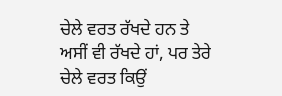ਚੇਲੇ ਵਰਤ ਰੱਖਦੇ ਹਨ ਤੇ ਅਸੀਂ ਵੀ ਰੱਖਦੇ ਹਾਂ, ਪਰ ਤੇਰੇ ਚੇਲੇ ਵਰਤ ਕਿਉਂ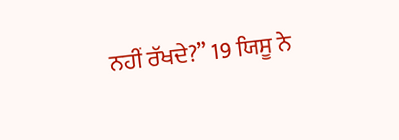ਨਹੀਂ ਰੱਖਦੇ?” 19 ਯਿਸੂ ਨੇ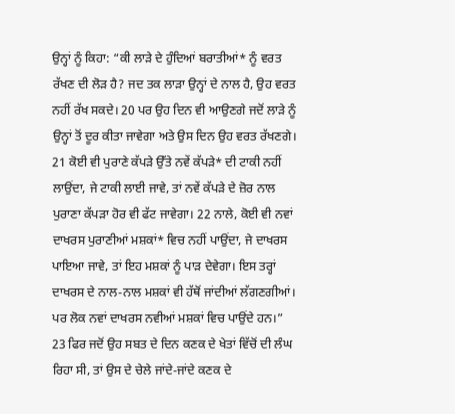ਉਨ੍ਹਾਂ ਨੂੰ ਕਿਹਾ: “ਕੀ ਲਾੜੇ ਦੇ ਹੁੰਦਿਆਂ ਬਰਾਤੀਆਂ* ਨੂੰ ਵਰਤ ਰੱਖਣ ਦੀ ਲੋੜ ਹੈ? ਜਦ ਤਕ ਲਾੜਾ ਉਨ੍ਹਾਂ ਦੇ ਨਾਲ ਹੈ, ਉਹ ਵਰਤ ਨਹੀਂ ਰੱਖ ਸਕਦੇ। 20 ਪਰ ਉਹ ਦਿਨ ਵੀ ਆਉਣਗੇ ਜਦੋਂ ਲਾੜੇ ਨੂੰ ਉਨ੍ਹਾਂ ਤੋਂ ਦੂਰ ਕੀਤਾ ਜਾਵੇਗਾ ਅਤੇ ਉਸ ਦਿਨ ਉਹ ਵਰਤ ਰੱਖਣਗੇ। 21 ਕੋਈ ਵੀ ਪੁਰਾਣੇ ਕੱਪੜੇ ਉੱਤੇ ਨਵੇਂ ਕੱਪੜੇ* ਦੀ ਟਾਕੀ ਨਹੀਂ ਲਾਉਂਦਾ, ਜੇ ਟਾਕੀ ਲਾਈ ਜਾਵੇ, ਤਾਂ ਨਵੇਂ ਕੱਪੜੇ ਦੇ ਜ਼ੋਰ ਨਾਲ ਪੁਰਾਣਾ ਕੱਪੜਾ ਹੋਰ ਵੀ ਫੱਟ ਜਾਵੇਗਾ। 22 ਨਾਲੇ, ਕੋਈ ਵੀ ਨਵਾਂ ਦਾਖਰਸ ਪੁਰਾਣੀਆਂ ਮਸ਼ਕਾਂ* ਵਿਚ ਨਹੀਂ ਪਾਉਂਦਾ, ਜੇ ਦਾਖਰਸ ਪਾਇਆ ਜਾਵੇ, ਤਾਂ ਇਹ ਮਸ਼ਕਾਂ ਨੂੰ ਪਾੜ ਦੇਵੇਗਾ। ਇਸ ਤਰ੍ਹਾਂ ਦਾਖਰਸ ਦੇ ਨਾਲ-ਨਾਲ ਮਸ਼ਕਾਂ ਵੀ ਹੱਥੋਂ ਜਾਂਦੀਆਂ ਲੱਗਣਗੀਆਂ। ਪਰ ਲੋਕ ਨਵਾਂ ਦਾਖਰਸ ਨਵੀਆਂ ਮਸ਼ਕਾਂ ਵਿਚ ਪਾਉਂਦੇ ਹਨ।”
23 ਫਿਰ ਜਦੋਂ ਉਹ ਸਬਤ ਦੇ ਦਿਨ ਕਣਕ ਦੇ ਖੇਤਾਂ ਵਿੱਚੋਂ ਦੀ ਲੰਘ ਰਿਹਾ ਸੀ, ਤਾਂ ਉਸ ਦੇ ਚੇਲੇ ਜਾਂਦੇ-ਜਾਂਦੇ ਕਣਕ ਦੇ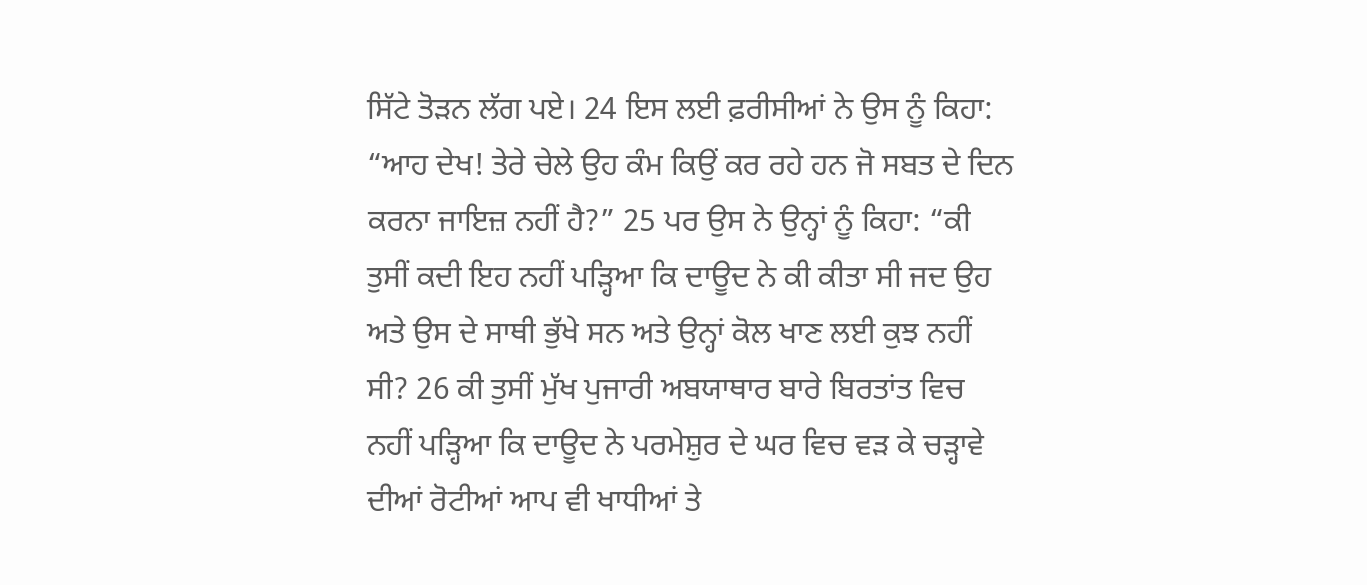ਸਿੱਟੇ ਤੋੜਨ ਲੱਗ ਪਏ। 24 ਇਸ ਲਈ ਫ਼ਰੀਸੀਆਂ ਨੇ ਉਸ ਨੂੰ ਕਿਹਾ: “ਆਹ ਦੇਖ! ਤੇਰੇ ਚੇਲੇ ਉਹ ਕੰਮ ਕਿਉਂ ਕਰ ਰਹੇ ਹਨ ਜੋ ਸਬਤ ਦੇ ਦਿਨ ਕਰਨਾ ਜਾਇਜ਼ ਨਹੀਂ ਹੈ?” 25 ਪਰ ਉਸ ਨੇ ਉਨ੍ਹਾਂ ਨੂੰ ਕਿਹਾ: “ਕੀ ਤੁਸੀਂ ਕਦੀ ਇਹ ਨਹੀਂ ਪੜ੍ਹਿਆ ਕਿ ਦਾਊਦ ਨੇ ਕੀ ਕੀਤਾ ਸੀ ਜਦ ਉਹ ਅਤੇ ਉਸ ਦੇ ਸਾਥੀ ਭੁੱਖੇ ਸਨ ਅਤੇ ਉਨ੍ਹਾਂ ਕੋਲ ਖਾਣ ਲਈ ਕੁਝ ਨਹੀਂ ਸੀ? 26 ਕੀ ਤੁਸੀਂ ਮੁੱਖ ਪੁਜਾਰੀ ਅਬਯਾਥਾਰ ਬਾਰੇ ਬਿਰਤਾਂਤ ਵਿਚ ਨਹੀਂ ਪੜ੍ਹਿਆ ਕਿ ਦਾਊਦ ਨੇ ਪਰਮੇਸ਼ੁਰ ਦੇ ਘਰ ਵਿਚ ਵੜ ਕੇ ਚੜ੍ਹਾਵੇ ਦੀਆਂ ਰੋਟੀਆਂ ਆਪ ਵੀ ਖਾਧੀਆਂ ਤੇ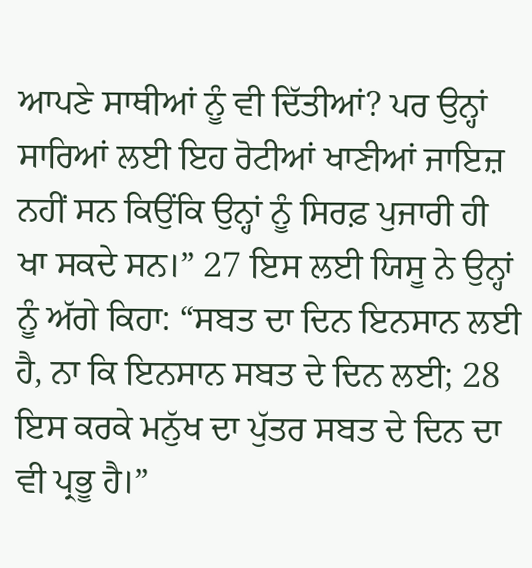ਆਪਣੇ ਸਾਥੀਆਂ ਨੂੰ ਵੀ ਦਿੱਤੀਆਂ? ਪਰ ਉਨ੍ਹਾਂ ਸਾਰਿਆਂ ਲਈ ਇਹ ਰੋਟੀਆਂ ਖਾਣੀਆਂ ਜਾਇਜ਼ ਨਹੀਂ ਸਨ ਕਿਉਂਕਿ ਉਨ੍ਹਾਂ ਨੂੰ ਸਿਰਫ਼ ਪੁਜਾਰੀ ਹੀ ਖਾ ਸਕਦੇ ਸਨ।” 27 ਇਸ ਲਈ ਯਿਸੂ ਨੇ ਉਨ੍ਹਾਂ ਨੂੰ ਅੱਗੇ ਕਿਹਾ: “ਸਬਤ ਦਾ ਦਿਨ ਇਨਸਾਨ ਲਈ ਹੈ, ਨਾ ਕਿ ਇਨਸਾਨ ਸਬਤ ਦੇ ਦਿਨ ਲਈ; 28 ਇਸ ਕਰਕੇ ਮਨੁੱਖ ਦਾ ਪੁੱਤਰ ਸਬਤ ਦੇ ਦਿਨ ਦਾ ਵੀ ਪ੍ਰਭੂ ਹੈ।”